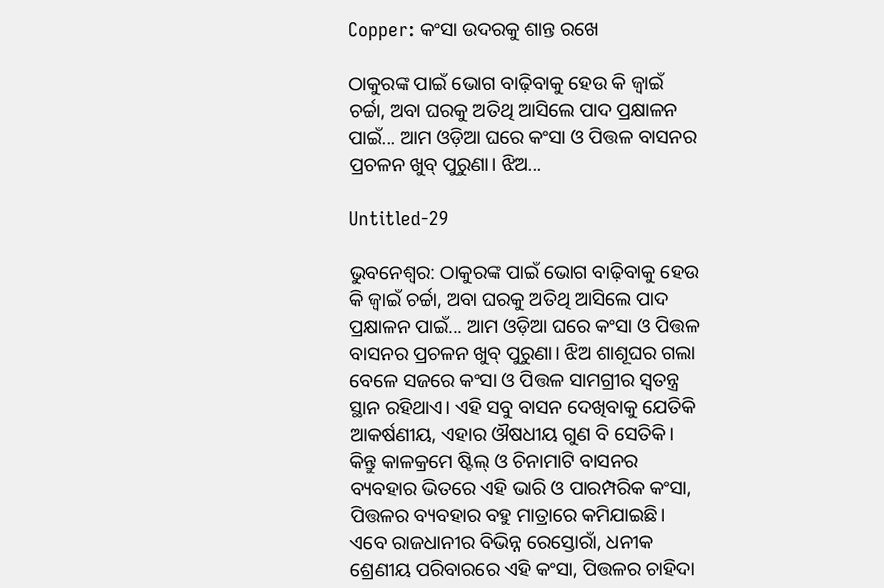Copper: କଂସା ଉଦରକୁ ଶାନ୍ତ ରଖେ

ଠାକୁରଙ୍କ ପାଇଁ ଭୋଗ ବାଢ଼ିବାକୁ ହେଉ କି ଜ୍ବାଇଁ ଚର୍ଚ୍ଚା, ଅବା ଘରକୁ ଅତିଥି ଆସିଲେ ପାଦ ପ୍ରକ୍ଷାଳନ ପାଇଁ... ଆମ ଓଡ଼ିଆ ଘରେ କଂସା ଓ ପିତ୍ତଳ ବାସନର ପ୍ରଚଳନ ଖୁବ୍ ପୁରୁଣା। ଝିଅ...

Untitled-29

ଭୁବନେଶ୍ବର: ଠାକୁରଙ୍କ ପାଇଁ ଭୋଗ ବାଢ଼ିବାକୁ ହେଉ କି ଜ୍ବାଇଁ ଚର୍ଚ୍ଚା, ଅବା ଘରକୁ ଅତିଥି ଆସିଲେ ପାଦ ପ୍ରକ୍ଷାଳନ ପାଇଁ... ଆମ ଓଡ଼ିଆ ଘରେ କଂସା ଓ ପିତ୍ତଳ ବାସନର ପ୍ରଚଳନ ଖୁବ୍ ପୁରୁଣା। ଝିଅ ଶାଶୂଘର ଗଲା ବେଳେ ସଜରେ କଂସା ଓ ପିତ୍ତଳ ସାମଗ୍ରୀର ସ୍ବତନ୍ତ୍ର ସ୍ଥାନ ରହିଥାଏ। ଏହି ସବୁ ବାସନ ଦେଖିବାକୁ ଯେତିକି ଆକର୍ଷଣୀୟ, ଏହାର ଔଷଧୀୟ ଗୁଣ ବି ‌ସେତିକି। କିନ୍ତୁ କାଳକ୍ରମେ ଷ୍ଟିଲ୍ ଓ ଚିନାମାଟି ବାସନର ବ୍ୟବହାର ଭିତରେ ଏହି ଭାରି ଓ ପାରମ୍ପରିକ କଂସା, ପିତ୍ତଳର ବ୍ୟବହାର ବହୁ ମାତ୍ରାରେ କମିଯାଇଛି। ଏବେ ରାଜଧାନୀର ବିଭିନ୍ନ ରେସ୍ତୋରାଁ, ଧନୀକ ଶ୍ରେଣୀୟ ପରିବାରରେ ଏହି କଂସା, ପିତ୍ତଳର ଚାହିଦା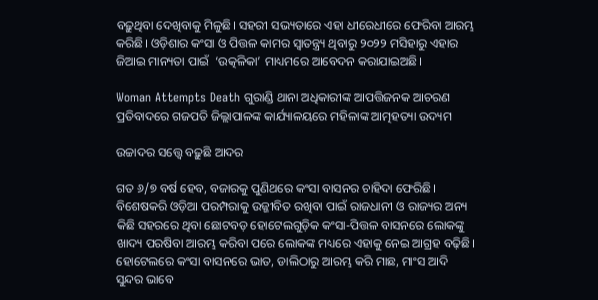ବଢ଼ୁଥିବା ଦେଖିବାକୁ ମିଳୁଛି। ସହରୀ ସଭ୍ୟତା‌ରେ ଏହା ଧୀ‌ରେଧୀରେ ଫେରିବା ଆରମ୍ଭ କରିଛି। ଓଡ଼ିଶାର କଂସା ଓ ପିତ୍ତଳ କାମର ସ୍ବାତନ୍ତ୍ର୍ୟ ଥିବାରୁ ୨୦୨୨ ମସିହାରୁ ଏହାର ଜିଆଇ ମାନ୍ୟତା ପାଇଁ  ‘ଉତ୍କଳିକା’ ମାଧ୍ୟମରେ ଆବେଦନ କରାଯାଇଅଛି।

Woman Attempts Death ଗୁରାଣ୍ଡି ଥାନା ଅଧିକାରୀଙ୍କ ଆପତ୍ତିଜନକ ଆଚରଣ ପ୍ରତିବାଦରେ ଗଜପତି ଜିଲ୍ଲାପାଳଙ୍କ କାର୍ଯ୍ୟାଳୟରେ ମହିଳାଙ୍କ ଆତ୍ମହତ୍ୟା ଉଦ୍ୟମ

ଉଚ୍ଚାଦର ସତ୍ତ୍ବେ ବଢ଼ୁଛି ଆଦର

ଗତ ୬/୭ ବର୍ଷ ହେବ, ବଜାରକୁ ପୁଣିଥରେ କଂସା ବାସନର ଚାହିଦା ଫେରିଛି। ବିଶେଷକରି ଓଡ଼ିଆ ପରମ୍ପରାକୁ ଉଜ୍ଜୀବିତ ରଖିବା ପାଇଁ ରାଜଧାନୀ ଓ ରାଜ୍ୟର ଅନ୍ୟ କିଛି ସହରରେ ଥିବା ଛୋଟବଡ଼ ହୋଟେଲଗୁଡ଼ିକ କଂସା-ପିତ୍ତଳ ବାସନରେ ଲୋକଙ୍କୁ ଖାଦ୍ୟ ପରଷିବା ଆରମ୍ଭ କରିବା ପରେ ଲୋକଙ୍କ ମଧ୍ୟରେ ଏହାକୁ ନେଇ ଆଗ୍ରହ ବଢ଼ିଛି। ହୋଟେଲରେ କଂସା ବାସନରେ ଭାତ, ଡାଲିଠାରୁ ଆରମ୍ଭ କରି ମାଛ, ମାଂସ ଆଦି ସୁନ୍ଦର ଭାବେ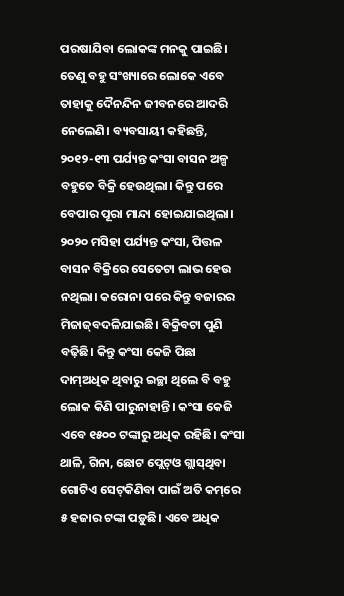ପରଷାଯିବା ଲୋକଙ୍କ ମନକୁ ପାଇଛି। ତେଣୁ ବହୁ ସଂଖ୍ୟାରେ ଲୋକେ ଏବେ ତାହାକୁ ଦୈନନ୍ଦିନ ଜୀବନରେ ଆଦରି ନେଲେଣି। ବ୍ୟବସାୟୀ କହିଛନ୍ତି, ୨୦୧୨-୧୩ ପର୍ଯ୍ୟନ୍ତ କଂସା ବାସନ ଅଳ୍ପ ବହୁତେ ବିକ୍ରି ହେଉଥିଲା। କିନ୍ତୁ ପରେ ବେପାର ପୂରା ମାନ୍ଦା ହୋଇଯାଇଥିଲା। ୨୦୨୦ ମସିହା ପର୍ଯ୍ୟନ୍ତ କଂସା, ପିତ୍ତଳ ବାସନ ବିକ୍ରିରେ ସେତେଟା ଲାଭ ହେଉ ନଥିଲା। କରୋନା ପରେ କିନ୍ତୁ ବଜାରର ମିଜାଜ୍‌ବଦଳିଯାଇଛି। ବିକ୍ରିବଟା ପୁଣି ବଢ଼ିଛି। କିନ୍ତୁ କଂସା କେଜି ପିଛା ଦାମ୍‌ଅଧିକ ଥିବାରୁ ଇଚ୍ଛା ଥିଲେ ବି ବହୁ ଲୋକ କିଣି ପାରୁନାହାନ୍ତି। କଂସା କେଜି ଏବେ ୧୫୦୦ ଟଙ୍କାରୁ ଅଧିକ ରହିଛି। କଂସା ଥାଳି, ଗିନା, ଛୋଟ ପ୍ଲେଟ୍‌ଓ ଗ୍ଲାସ୍‌ଥିବା ଗୋଟିଏ ସେଟ୍‌କିଣିବା ପାଇଁ ଅତି କମ୍‌ରେ ୫ ହଜାର ଟଙ୍କା ପଡ଼ୁଛି। ଏବେ ଅଧିକ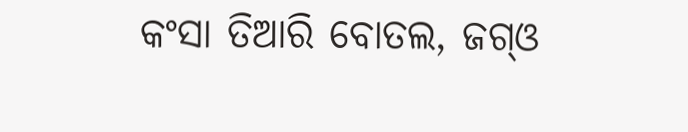କଂସା ତିଆରି ବୋତଲ, ଜଗ୍‌ଓ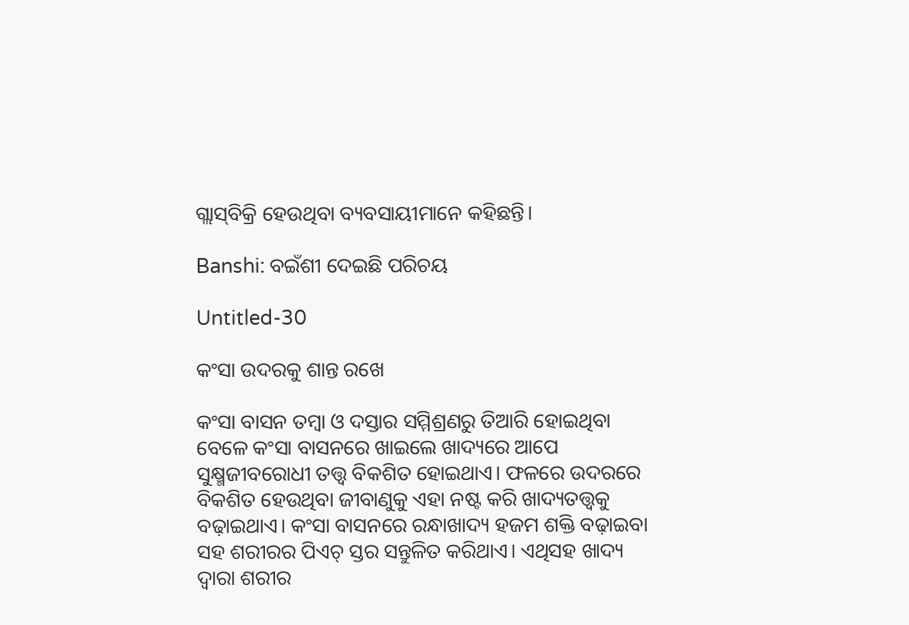ଗ୍ଲାସ୍‌ବିକ୍ରି ହେଉଥିବା ବ୍ୟବସାୟୀମାନେ କହିଛନ୍ତି।

Banshi: ବଇଁଶୀ ଦେଇଛି ପରିଚୟ

Untitled-30

କଂସା ଉଦରକୁ ଶାନ୍ତ ରଖେ

କଂସା ବାସନ ତମ୍ବା ଓ ଦସ୍ତାର ସମ୍ମିଶ୍ରଣରୁ ତିଆରି ହୋଇଥିବା ବେଳେ କଂସା ବାସନରେ ଖାଇଲେ ଖାଦ୍ୟରେ ଆପେ ସୁକ୍ଷ୍ମଜୀବରୋଧୀ ତତ୍ତ୍ବ ବିକଶିତ ହୋଇଥାଏ। ଫଳରେ ଉଦରରେ ବିକଶିତ ହେଉଥିବା ଜୀବାଣୁକୁ ଏହା ନଷ୍ଟ କରି ଖାଦ୍ୟତତ୍ତ୍ବକୁ ବଢ଼ାଇଥାଏ। କଂସା ବାସନରେ ରନ୍ଧାଖାଦ୍ୟ ହଜମ ଶକ୍ତି ବଢ଼ାଇବା ସହ ଶରୀରର ପିଏଚ୍‌ ସ୍ତର ସନ୍ତୁଳିତ କରିଥାଏ। ଏଥିସହ ଖାଦ୍ୟ ଦ୍ବାରା ଶରୀର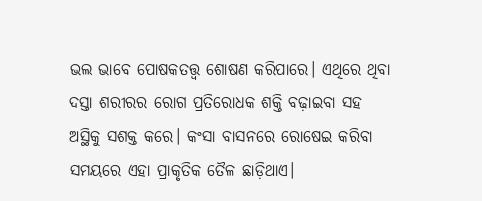ଭଲ ଭାବେ ପୋଷକତତ୍ତ୍ବ ଶୋଷଣ କରିପାରେ। ଏଥିରେ ଥିବା ଦସ୍ତା ଶରୀରର ରୋଗ ପ୍ରତିରୋଧକ ଶକ୍ତି ବଢ଼ାଇବା ସହ ଅସ୍ଥିକୁ ସଶକ୍ତ କ‌ରେ। କଂସା ବାସନରେ ରୋଷେଇ କରିବା ସମୟରେ ଏହା ପ୍ରାକୃତିକ ତୈଳ ଛାଡ଼ିଥାଏ।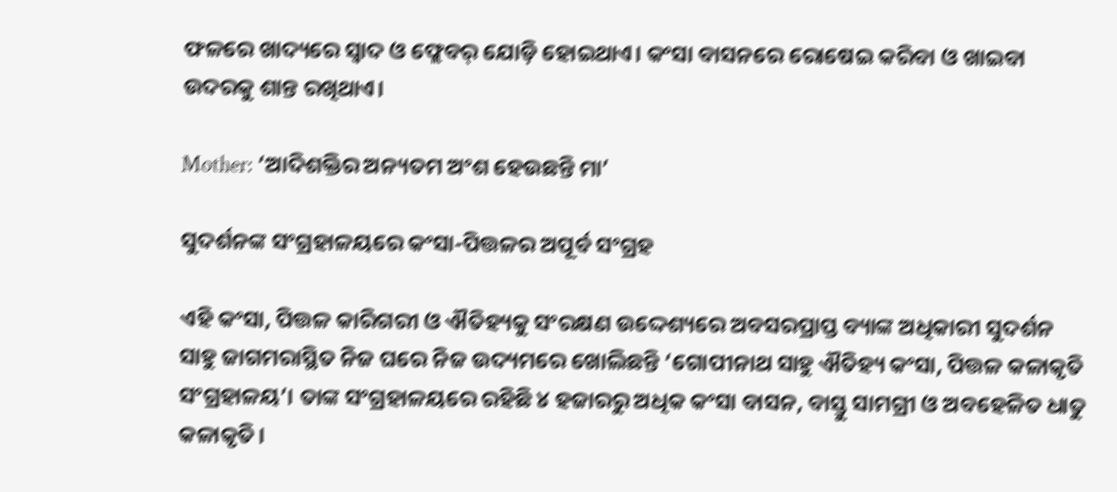ଫଳରେ ଖାଦ୍ୟରେ ସ୍ବାଦ ଓ ଫ୍ଲେବର୍‌ ଯୋଡ଼ି ହୋଇଥାଏ। କଂସା ବାସନରେ ରୋଷେଇ କରିବା ଓ ଖାଇବା ଉଦରକୁ ଶାନ୍ତ ରଖିଥାଏ।

Mother: ‘ଆଦିଶକ୍ତିର ଅନ୍ୟତମ ଅଂଶ ହେଉଛନ୍ତି ମା’

ସୁଦର୍ଶନଙ୍କ ସଂଗ୍ରହାଳୟରେ କଂସା-ପିତ୍ତଳର ଅପୂର୍ବ ସଂଗ୍ରହ

ଏହି କଂସା, ପିତ୍ତଳ କାରିଗରୀ ଓ ଐତିହ୍ୟକୁ ସଂରକ୍ଷଣ ଉଦ୍ଦେଶ୍ୟରେ ଅବସରପ୍ରାପ୍ତ ବ୍ୟାଙ୍କ ଅଧିକାରୀ ସୁଦର୍ଶନ ସାହୁ ଜାଗମରାସ୍ଥିତ ନିଜ ଘରେ ନିଜ ଉଦ୍ୟମରେ ଖୋଲିଛନ୍ତି ‘ଗୋପୀନାଥ ସାହୁ ଐତିହ୍ୟ କଂସା, ପିତ୍ତଳ କଳାକୃତି ସଂଗ୍ରହାଳୟ’। ତାଙ୍କ ସଂଗ୍ରହାଳୟରେ ରହିଛି ୪ ହଜାରରୁ ଅଧିକ କଂସା ବାସନ, ବାସ୍ତୁ ସାମଗ୍ରୀ ଓ ଅବହେଳିତ ଧାତୁ କଳାକୃତି।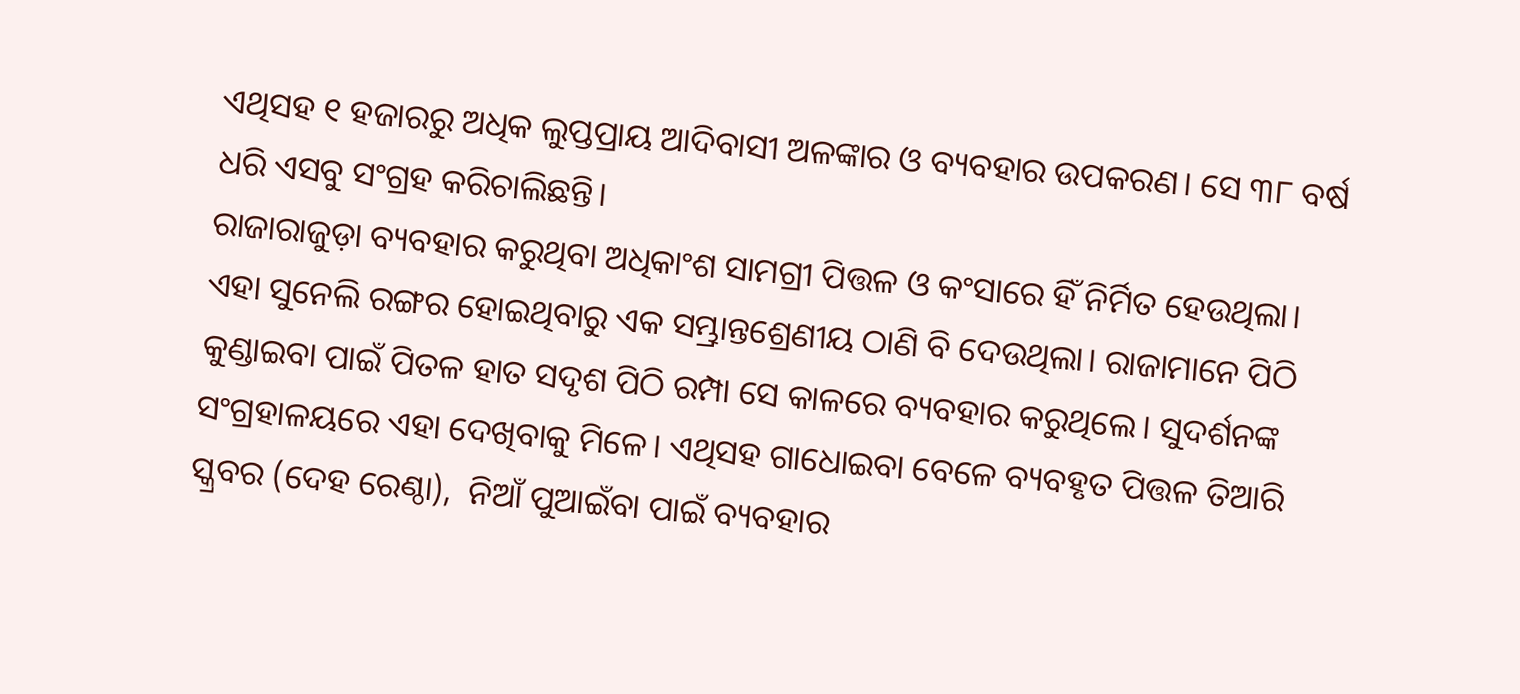ଏଥିସହ ୧ ହଜାରରୁ ଅଧିକ ଲୁପ୍ତପ୍ରାୟ ଆଦିବାସୀ ଅଳଙ୍କାର ଓ ବ୍ୟବହାର ଉପକରଣ। ସେ ୩୮ ବର୍ଷ ଧରି ଏସବୁ ସଂଗ୍ରହ କରିଚାଲିଛନ୍ତି।
ରାଜାରାଜୁଡ଼ା ବ୍ୟବହାର କରୁଥିବା ଅଧିକାଂଶ ସାମଗ୍ରୀ ପିତ୍ତଳ ଓ କଂସାରେ ହିଁ ନିର୍ମିତ ହେଉଥିଲା। ଏହା ସୁନେଲି ରଙ୍ଗର ହୋଇଥିବାରୁ ଏକ ସମ୍ଭ୍ରାନ୍ତଶ୍ରେଣୀୟ ଠାଣି ବି ଦେଉଥିଲା। ରାଜାମାନେ ପିଠି କୁଣ୍ଡାଇବା ପାଇଁ ପିତଳ ହାତ ସଦୃଶ ପିଠି ରମ୍ପା ସେ କାଳରେ ବ୍ୟବହାର କରୁଥିଲେ। ସୁଦର୍ଶନଙ୍କ ସଂଗ୍ରହାଳୟରେ ଏହା ଦେଖିବାକୁ ମିଳେ। ଏଥିସହ ଗାଧୋଇବା ବେଳେ ବ୍ୟବହୃତ ପିତ୍ତଳ ତିଆରି ସ୍କ୍ରବର (ଦେହ ରେଣ୍ଠା),  ନିଆଁ ପୁଆଇଁବା ପାଇଁ ବ୍ୟବହାର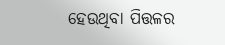ହେଉଥିବା ପିତ୍ତଳର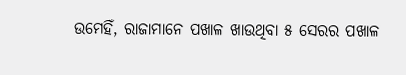ଉମେହିଁ, ରାଜାମାନେ ପଖାଳ ଖାଉଥିବା ୫ ସେରର ପଖାଳ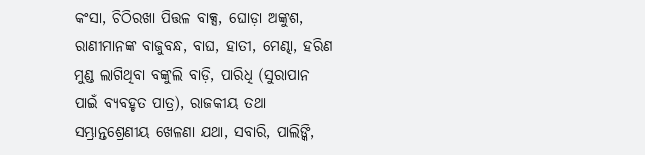କଂସା, ଚିଠିରଖା ପିତ୍ତଳ ବାକ୍ସ, ଘୋଡ଼ା ଅଙ୍କୁଶ, ରାଣୀମାନଙ୍କ ବାଜୁବନ୍ଧ, ବାଘ, ହାତୀ, ମେଣ୍ଢା, ହରିଣ ମୁଣ୍ଡ ଲାଗିଥିବା ବଙ୍କୁଲି ବାଡ଼ି, ପାରିଧି (ସୁରାପାନ ପାଇଁ ବ୍ୟବହୃତ ପାତ୍ର), ରାଜକୀୟ ତଥା ସମ୍ଭ୍ରାନ୍ତଶ୍ରେଣୀୟ ଖେଳଣା ଯଥା, ସବାରି, ପାଲିଙ୍କି,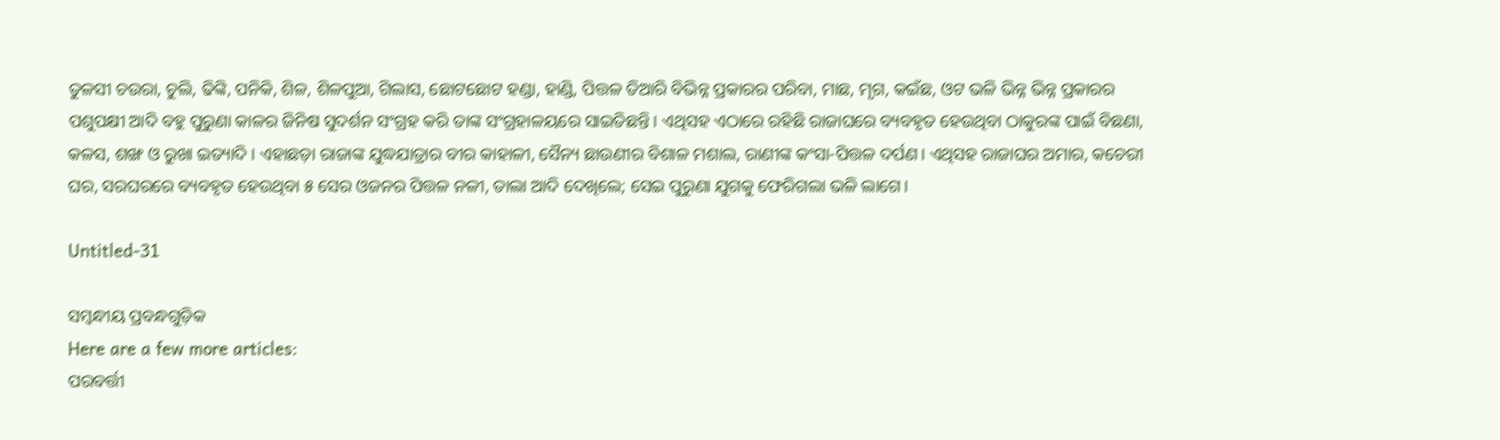ତୁଳସୀ ଚଉରା, ଚୁଲି, ଢିଙ୍କି, ପନିକି, ଶିଳ, ଶିଳପୁଆ, ଗିଲାସ, ଛୋଟଛୋଟ ହଣ୍ଡା, ହାଣ୍ଡି, ପିତ୍ତଳ ତିଆରି ବିଭିନ୍ନ ପ୍ରକାରର ପରିବା, ମାଛ, ମୃଗ, କଇଁଛ, ଓଟ ଭଳି ଭିନ୍ନ ଭିନ୍ନ ପ୍ରକାରର ପଶୁପକ୍ଷୀ ଆଦି ବହୁ ପୁରୁଣା କାଳର ଜିନିଷ ସୁଦର୍ଶନ ସଂଗ୍ରହ କରି ତାଙ୍କ ସଂଗ୍ରହାଳୟରେ ସାଇତିଛନ୍ତି। ଏଥିସହ ଏଠାରେ ରହିଛି ରାଜାଘରେ ବ୍ୟବହୃତ ହେଉଥିବା ଠାକୁରଙ୍କ ପାଇଁ ବିଛଣା, କଳସ, ଶଙ୍ଖ ଓ ରୁଖା ଇତ୍ୟାଦି। ଏହାଛଡ଼ା ରାଜାଙ୍କ ଯୁଦ୍ଧଯାତ୍ରାର ବୀର କାହାଳୀ, ସୈନ୍ୟ ଛାଉଣୀର ବିଶାଳ ମଶାଲ, ରାଣୀଙ୍କ କଂସା-ପିତ୍ତଳ ଦର୍ପଣ। ଏଥିସହ ରାଜାଘର ଅମାର, କଚେରୀ ଘର, ସରଘରରେ ବ୍ୟବହୃତ ହେଉଥିବା ୫ ସେର ଓଜନର ପିତ୍ତଳ ନଳୀ, ତାଲା ଆଦି ଦେଖିଲେ; ସେଇ ପୁରୁଣା ଯୁଗକୁ ଫେରିଗଲା ଭଳି ଲାଗେ।

Untitled-31

ସମ୍ବନ୍ଧୀୟ ପ୍ରବନ୍ଧଗୁଡ଼ିକ
Here are a few more articles:
ପରବର୍ତ୍ତୀ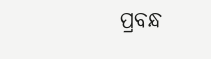ପ୍ରବନ୍ଧ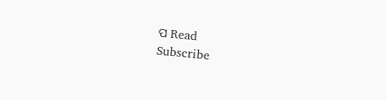ପ Read
Subscribe